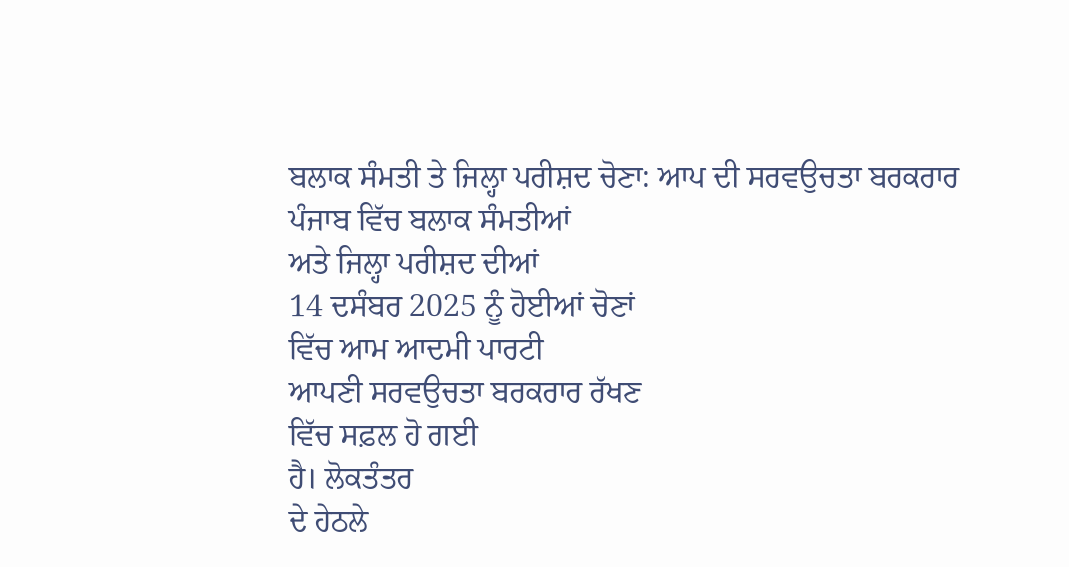ਬਲਾਕ ਸੰਮਤੀ ਤੇ ਜਿਲ੍ਹਾ ਪਰੀਸ਼ਦ ਚੋਣਾ: ਆਪ ਦੀ ਸਰਵਉਚਤਾ ਬਰਕਰਾਰ
ਪੰਜਾਬ ਵਿੱਚ ਬਲਾਕ ਸੰਮਤੀਆਂ
ਅਤੇ ਜਿਲ੍ਹਾ ਪਰੀਸ਼ਦ ਦੀਆਂ
14 ਦਸੰਬਰ 2025 ਨੂੰ ਹੋਈਆਂ ਚੋਣਾਂ
ਵਿੱਚ ਆਮ ਆਦਮੀ ਪਾਰਟੀ
ਆਪਣੀ ਸਰਵਉਚਤਾ ਬਰਕਰਾਰ ਰੱਖਣ
ਵਿੱਚ ਸਫ਼ਲ ਹੋ ਗਈ
ਹੈ। ਲੋਕਤੰਤਰ
ਦੇ ਹੇਠਲੇ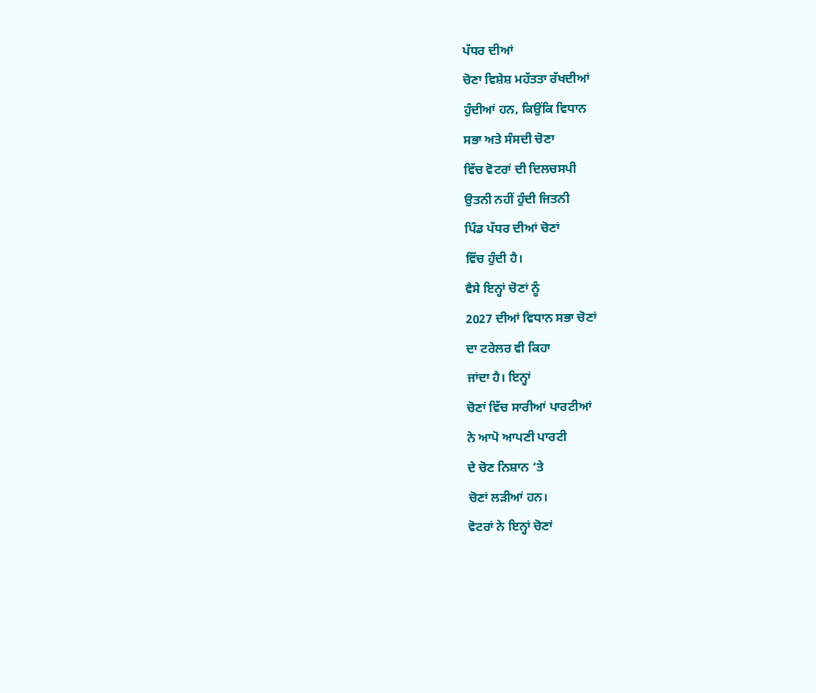ਪੱਧਰ ਦੀਆਂ
ਚੋਣਾ ਵਿਸ਼ੇਸ਼ ਮਹੱਤਤਾ ਰੱਖਦੀਆਂ
ਹੁੰਦੀਆਂ ਹਨ, ਕਿਉਂਕਿ ਵਿਧਾਨ
ਸਭਾ ਅਤੇ ਸੰਸਦੀ ਚੋਣਾ
ਵਿੱਚ ਵੋਟਰਾਂ ਦੀ ਦਿਲਚਸਪੀ
ਉਤਨੀ ਨਹੀਂ ਹੁੰਦੀ ਜਿਤਨੀ
ਪਿੰਡ ਪੱਧਰ ਦੀਆਂ ਚੋਣਾਂ
ਵਿੱਚ ਹੁੰਦੀ ਹੈ।
ਵੈਸੇ ਇਨ੍ਹਾਂ ਚੋਣਾਂ ਨੂੰ
2027 ਦੀਆਂ ਵਿਧਾਨ ਸਭਾ ਚੋਣਾਂ
ਦਾ ਟਰੇਲਰ ਵੀ ਕਿਹਾ
ਜਾਂਦਾ ਹੈ। ਇਨ੍ਹਾਂ
ਚੋਣਾਂ ਵਿੱਚ ਸਾਰੀਆਂ ਪਾਰਟੀਆਂ
ਨੇ ਆਪੋ ਆਪਣੀ ਪਾਰਟੀ
ਦੇ ਚੋਣ ਨਿਸ਼ਾਨ ‘ਤੇ
ਚੋਣਾਂ ਲੜੀਆਂ ਹਨ।
ਵੋਟਰਾਂ ਨੇ ਇਨ੍ਹਾਂ ਚੋਣਾਂ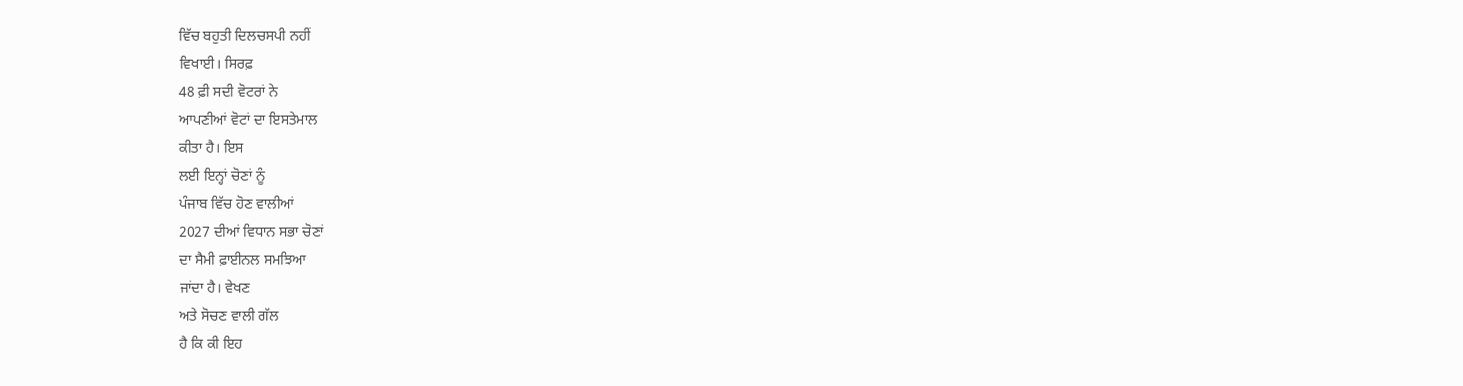ਵਿੱਚ ਬਹੁਤੀ ਦਿਲਚਸਪੀ ਨਹੀਂ
ਵਿਖਾਈ। ਸਿਰਫ਼
48 ਫ਼ੀ ਸਦੀ ਵੋਟਰਾਂ ਨੇ
ਆਪਣੀਆਂ ਵੋਟਾਂ ਦਾ ਇਸਤੇਮਾਲ
ਕੀਤਾ ਹੈ। ਇਸ
ਲਈ ਇਨ੍ਹਾਂ ਚੋਣਾਂ ਨੂੰ
ਪੰਜਾਬ ਵਿੱਚ ਹੋਣ ਵਾਲੀਆਂ
2027 ਦੀਆਂ ਵਿਧਾਨ ਸਭਾ ਚੋਣਾਂ
ਦਾ ਸੈਮੀ ਫ਼ਾਈਨਲ ਸਮਝਿਆ
ਜਾਂਦਾ ਹੈ। ਵੇਖਣ
ਅਤੇ ਸੋਚਣ ਵਾਲੀ ਗੱਲ
ਹੈ ਕਿ ਕੀ ਇਹ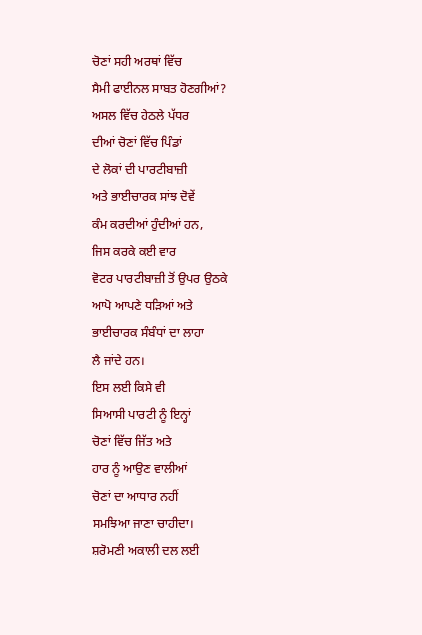ਚੋਣਾਂ ਸਹੀ ਅਰਥਾਂ ਵਿੱਚ
ਸੈਮੀ ਫਾਈਨਲ ਸਾਬਤ ਹੋਣਗੀਆਂ?
ਅਸਲ ਵਿੱਚ ਹੇਠਲੇ ਪੱਧਰ
ਦੀਆਂ ਚੋਣਾਂ ਵਿੱਚ ਪਿੰਡਾਂ
ਦੇ ਲੋਕਾਂ ਦੀ ਪਾਰਟੀਬਾਜ਼ੀ
ਅਤੇ ਭਾਈਚਾਰਕ ਸਾਂਝ ਦੋਵੇਂ
ਕੰਮ ਕਰਦੀਆਂ ਹੁੰਦੀਆਂ ਹਨ,
ਜਿਸ ਕਰਕੇ ਕਈ ਵਾਰ
ਵੋਟਰ ਪਾਰਟੀਬਾਜ਼ੀ ਤੋਂ ਉਪਰ ਉਠਕੇ
ਆਪੋ ਆਪਣੇ ਧੜਿਆਂ ਅਤੇ
ਭਾਈਚਾਰਕ ਸੰਬੰਧਾਂ ਦਾ ਲਾਹਾ
ਲੈ ਜਾਂਦੇ ਹਨ।
ਇਸ ਲਈ ਕਿਸੇ ਵੀ
ਸਿਆਸੀ ਪਾਰਟੀ ਨੂੰ ਇਨ੍ਹਾਂ
ਚੋਣਾਂ ਵਿੱਚ ਜਿੱਤ ਅਤੇ
ਹਾਰ ਨੂੰ ਆਉਣ ਵਾਲੀਆਂ
ਚੋਣਾਂ ਦਾ ਆਧਾਰ ਨਹੀਂ
ਸਮਝਿਆ ਜਾਣਾ ਚਾਹੀਦਾ।
ਸ਼ਰੋਮਣੀ ਅਕਾਲੀ ਦਲ ਲਈ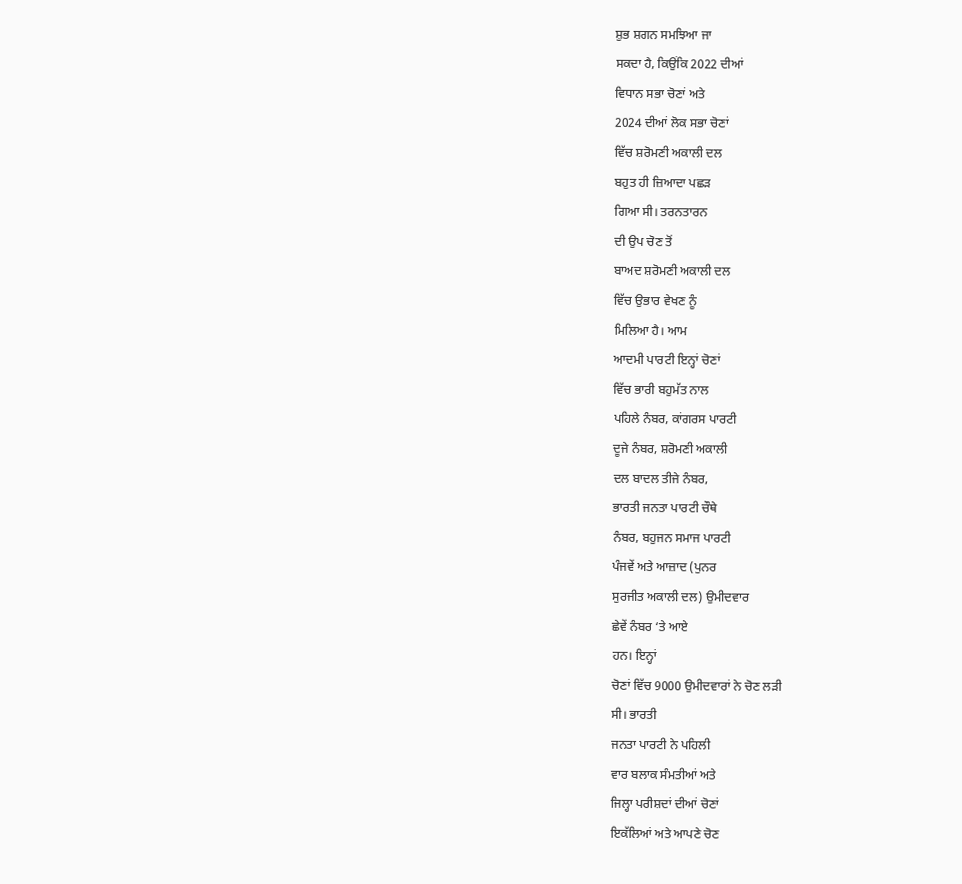ਸ਼ੁਭ ਸ਼ਗਨ ਸਮਝਿਆ ਜਾ
ਸਕਦਾ ਹੈ, ਕਿਉਂਕਿ 2022 ਦੀਆਂ
ਵਿਧਾਨ ਸਭਾ ਚੋਣਾਂ ਅਤੇ
2024 ਦੀਆਂ ਲੋਕ ਸਭਾ ਚੋਣਾਂ
ਵਿੱਚ ਸ਼ਰੋਮਣੀ ਅਕਾਲੀ ਦਲ
ਬਹੁਤ ਹੀ ਜ਼ਿਆਦਾ ਪਛੜ
ਗਿਆ ਸੀ। ਤਰਨਤਾਰਨ
ਦੀ ਉਪ ਚੋਣ ਤੋਂ
ਬਾਅਦ ਸ਼ਰੋਮਣੀ ਅਕਾਲੀ ਦਲ
ਵਿੱਚ ਉਭਾਰ ਵੇਖਣ ਨੂੰ
ਮਿਲਿਆ ਹੈ। ਆਮ
ਆਦਮੀ ਪਾਰਟੀ ਇਨ੍ਹਾਂ ਚੋਣਾਂ
ਵਿੱਚ ਭਾਰੀ ਬਹੁਮੱਤ ਨਾਲ
ਪਹਿਲੇ ਨੰਬਰ, ਕਾਂਗਰਸ ਪਾਰਟੀ
ਦੂਜੇ ਨੰਬਰ, ਸ਼ਰੋਮਣੀ ਅਕਾਲੀ
ਦਲ ਬਾਦਲ ਤੀਜੇ ਨੰਬਰ,
ਭਾਰਤੀ ਜਨਤਾ ਪਾਰਟੀ ਚੌਥੇ
ਨੰਬਰ, ਬਹੁਜਨ ਸਮਾਜ ਪਾਰਟੀ
ਪੰਜਵੇਂ ਅਤੇ ਆਜ਼ਾਦ (ਪੁਨਰ
ਸੁਰਜੀਤ ਅਕਾਲੀ ਦਲ) ਉਮੀਦਵਾਰ
ਛੇਵੇਂ ਨੰਬਰ ‘ਤੇ ਆਏ
ਹਨ। ਇਨ੍ਹਾਂ
ਚੋਣਾਂ ਵਿੱਚ 9000 ਉਮੀਦਵਾਰਾਂ ਨੇ ਚੋਣ ਲੜੀ
ਸੀ। ਭਾਰਤੀ
ਜਨਤਾ ਪਾਰਟੀ ਨੇ ਪਹਿਲੀ
ਵਾਰ ਬਲਾਕ ਸੰਮਤੀਆਂ ਅਤੇ
ਜਿਲ੍ਹਾ ਪਰੀਸ਼ਦਾਂ ਦੀਆਂ ਚੋਣਾਂ
ਇਕੱਲਿਆਂ ਅਤੇ ਆਪਣੇ ਚੋਣ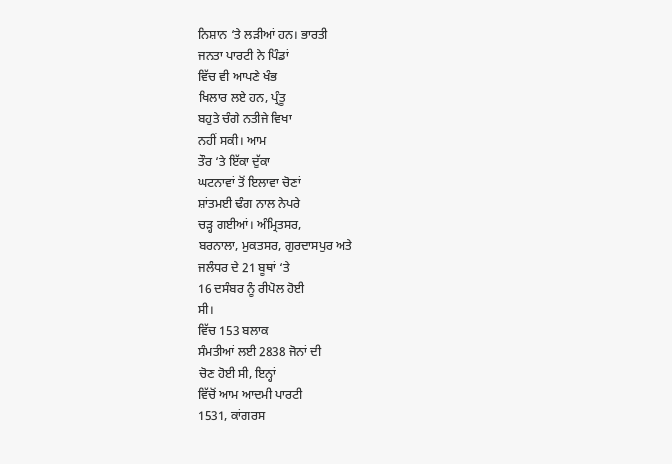ਨਿਸ਼ਾਨ ‘ਤੇ ਲੜੀਆਂ ਹਨ। ਭਾਰਤੀ
ਜਨਤਾ ਪਾਰਟੀ ਨੇ ਪਿੰਡਾਂ
ਵਿੱਚ ਵੀ ਆਪਣੇ ਖੰਭ
ਖਿਲਾਰ ਲਏ ਹਨ, ਪ੍ਰੰਤੂ
ਬਹੁਤੇ ਚੰਗੇ ਨਤੀਜੇ ਵਿਖਾ
ਨਹੀਂ ਸਕੀ। ਆਮ
ਤੌਰ ‘ਤੇ ਇੱਕਾ ਦੁੱਕਾ
ਘਟਨਾਵਾਂ ਤੋਂ ਇਲਾਵਾ ਚੋਣਾਂ
ਸ਼ਾਂਤਮਈ ਢੰਗ ਨਾਲ ਨੇਪਰੇ
ਚੜ੍ਹ ਗਈਆਂ। ਅੰਮ੍ਰਿਤਸਰ,
ਬਰਨਾਲਾ, ਮੁਕਤਸਰ, ਗੁਰਦਾਸਪੁਰ ਅਤੇ
ਜਲੰਧਰ ਦੇ 21 ਬੂਥਾਂ ‘ਤੇ
16 ਦਸੰਬਰ ਨੂੰ ਰੀਪੋਲ ਹੋਈ
ਸੀ।
ਵਿੱਚ 153 ਬਲਾਕ
ਸੰਮਤੀਆਂ ਲਈ 2838 ਜੋਨਾਂ ਦੀ
ਚੋਣ ਹੋਈ ਸੀ, ਇਨ੍ਹਾਂ
ਵਿੱਚੋਂ ਆਮ ਆਦਮੀ ਪਾਰਟੀ
1531, ਕਾਂਗਰਸ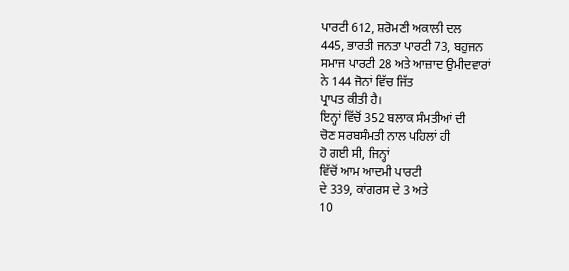ਪਾਰਟੀ 612, ਸ਼ਰੋਮਣੀ ਅਕਾਲੀ ਦਲ
445, ਭਾਰਤੀ ਜਨਤਾ ਪਾਰਟੀ 73, ਬਹੁਜਨ
ਸਮਾਜ ਪਾਰਟੀ 28 ਅਤੇ ਆਜ਼ਾਦ ਉਮੀਦਵਾਰਾਂ
ਨੇ 144 ਜੋਨਾਂ ਵਿੱਚ ਜਿੱਤ
ਪ੍ਰਾਪਤ ਕੀਤੀ ਹੈ।
ਇਨ੍ਹਾਂ ਵਿੱਚੋਂ 352 ਬਲਾਕ ਸੰਮਤੀਆਂ ਦੀ
ਚੋਣ ਸਰਬਸੰਮਤੀ ਨਾਲ ਪਹਿਲਾਂ ਹੀ
ਹੋ ਗਈ ਸੀ, ਜਿਨ੍ਹਾਂ
ਵਿੱਚੋਂ ਆਮ ਆਦਮੀ ਪਾਰਟੀ
ਦੇ 339, ਕਾਂਗਰਸ ਦੇ 3 ਅਤੇ
10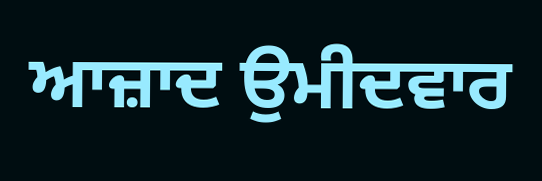ਆਜ਼ਾਦ ਉਮੀਦਵਾਰ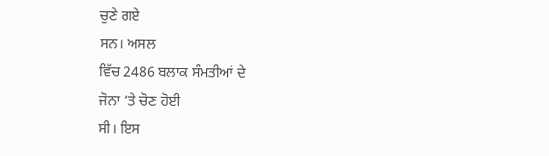ਚੁਣੇ ਗਏ
ਸਨ। ਅਸਲ
ਵਿੱਚ 2486 ਬਲਾਕ ਸੰਮਤੀਆਂ ਦੇ
ਜੋਨਾ ‘ਤੇ ਚੋਣ ਹੋਈ
ਸੀ। ਇਸ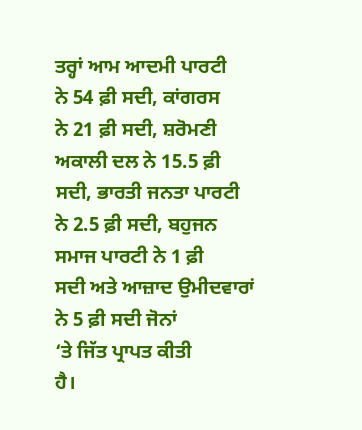ਤਰ੍ਹਾਂ ਆਮ ਆਦਮੀ ਪਾਰਟੀ
ਨੇ 54 ਫ਼ੀ ਸਦੀ, ਕਾਂਗਰਸ
ਨੇ 21 ਫ਼ੀ ਸਦੀ, ਸ਼ਰੋਮਣੀ
ਅਕਾਲੀ ਦਲ ਨੇ 15.5 ਫ਼ੀ
ਸਦੀ, ਭਾਰਤੀ ਜਨਤਾ ਪਾਰਟੀ
ਨੇ 2.5 ਫ਼ੀ ਸਦੀ, ਬਹੁਜਨ
ਸਮਾਜ ਪਾਰਟੀ ਨੇ 1 ਫ਼ੀ
ਸਦੀ ਅਤੇ ਆਜ਼ਾਦ ਉਮੀਦਵਾਰਾਂ
ਨੇ 5 ਫ਼ੀ ਸਦੀ ਜੋਨਾਂ
‘ਤੇ ਜਿੱਤ ਪ੍ਰਾਪਤ ਕੀਤੀ
ਹੈ।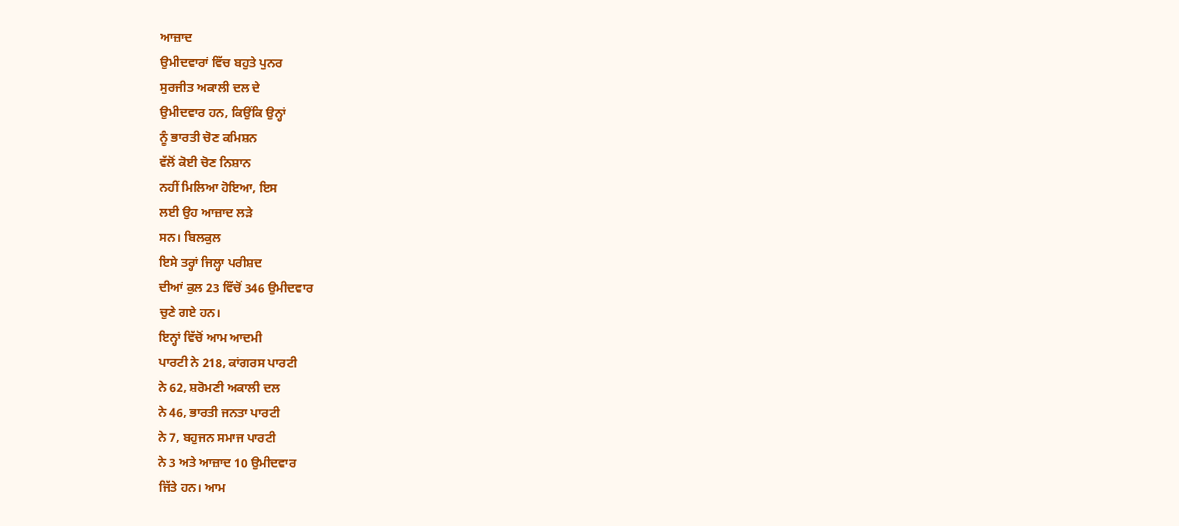ਆਜ਼ਾਦ
ਉਮੀਦਵਾਰਾਂ ਵਿੱਚ ਬਹੁਤੇ ਪੁਨਰ
ਸੁਰਜੀਤ ਅਕਾਲੀ ਦਲ ਦੇ
ਉਮੀਦਵਾਰ ਹਨ, ਕਿਉਂਕਿ ਉਨ੍ਹਾਂ
ਨੂੰ ਭਾਰਤੀ ਚੋਣ ਕਮਿਸ਼ਨ
ਵੱਲੋਂ ਕੋਈ ਚੋਣ ਨਿਸ਼ਾਨ
ਨਹੀਂ ਮਿਲਿਆ ਹੋਇਆ, ਇਸ
ਲਈ ਉਹ ਆਜ਼ਾਦ ਲੜੇ
ਸਨ। ਬਿਲਕੁਲ
ਇਸੇ ਤਰ੍ਹਾਂ ਜਿਲ੍ਹਾ ਪਰੀਸ਼ਦ
ਦੀਆਂ ਕੁਲ 23 ਵਿੱਚੋਂ 346 ਉਮੀਦਵਾਰ
ਚੁਣੇ ਗਏ ਹਨ।
ਇਨ੍ਹਾਂ ਵਿੱਚੋਂ ਆਮ ਆਦਮੀ
ਪਾਰਟੀ ਨੇ 218, ਕਾਂਗਰਸ ਪਾਰਟੀ
ਨੇ 62, ਸ਼ਰੋਮਣੀ ਅਕਾਲੀ ਦਲ
ਨੇ 46, ਭਾਰਤੀ ਜਨਤਾ ਪਾਰਟੀ
ਨੇ 7, ਬਹੁਜਨ ਸਮਾਜ ਪਾਰਟੀ
ਨੇ 3 ਅਤੇ ਆਜ਼ਾਦ 10 ਉਮੀਦਵਾਰ
ਜਿੱਤੇ ਹਨ। ਆਮ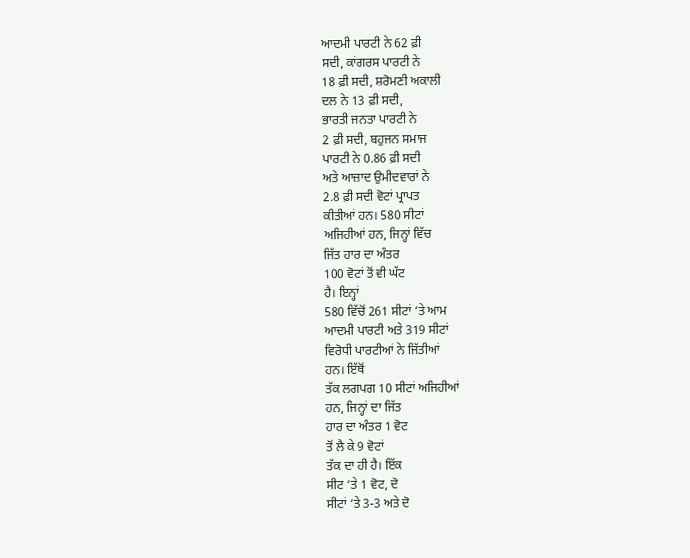ਆਦਮੀ ਪਾਰਟੀ ਨੇ 62 ਫ਼ੀ
ਸਦੀ, ਕਾਂਗਰਸ ਪਾਰਟੀ ਨੇ
18 ਫ਼ੀ ਸਦੀ, ਸ਼ਰੋਮਣੀ ਅਕਾਲੀ
ਦਲ ਨੇ 13 ਫ਼ੀ ਸਦੀ,
ਭਾਰਤੀ ਜਨਤਾ ਪਾਰਟੀ ਨੇ
2 ਫ਼ੀ ਸਦੀ, ਬਹੁਜਨ ਸਮਾਜ
ਪਾਰਟੀ ਨੇ 0.86 ਫ਼ੀ ਸਦੀ
ਅਤੇ ਆਜ਼ਾਦ ਉਮੀਦਵਾਰਾਂ ਨੇ
2.8 ਫ਼ੀ ਸਦੀ ਵੋਟਾਂ ਪ੍ਰਾਪਤ
ਕੀਤੀਆਂ ਹਨ। 580 ਸੀਟਾਂ
ਅਜਿਹੀਆਂ ਹਨ, ਜਿਨ੍ਹਾਂ ਵਿੱਚ
ਜਿੱਤ ਹਾਰ ਦਾ ਅੰਤਰ
100 ਵੋਟਾਂ ਤੋਂ ਵੀ ਘੱਟ
ਹੈ। ਇਨ੍ਹਾਂ
580 ਵਿੱਚੋਂ 261 ਸੀਟਾਂ ‘ਤੇ ਆਮ
ਆਦਮੀ ਪਾਰਟੀ ਅਤੇ 319 ਸੀਟਾਂ
ਵਿਰੋਧੀ ਪਾਰਟੀਆਂ ਨੇ ਜਿੱਤੀਆਂ
ਹਨ। ਇੱਥੋਂ
ਤੱਕ ਲਗਪਗ 10 ਸੀਟਾਂ ਅਜਿਹੀਆਂ
ਹਨ, ਜਿਨ੍ਹਾਂ ਦਾ ਜਿੱਤ
ਹਾਰ ਦਾ ਅੰਤਰ 1 ਵੋਟ
ਤੋਂ ਲੈ ਕੇ 9 ਵੋਟਾਂ
ਤੱਕ ਦਾ ਹੀ ਹੈ। ਇੱਕ
ਸੀਟ ‘ਤੇ 1 ਵੋਟ, ਦੋ
ਸੀਟਾਂ ‘ਤੇ 3-3 ਅਤੇ ਦੋ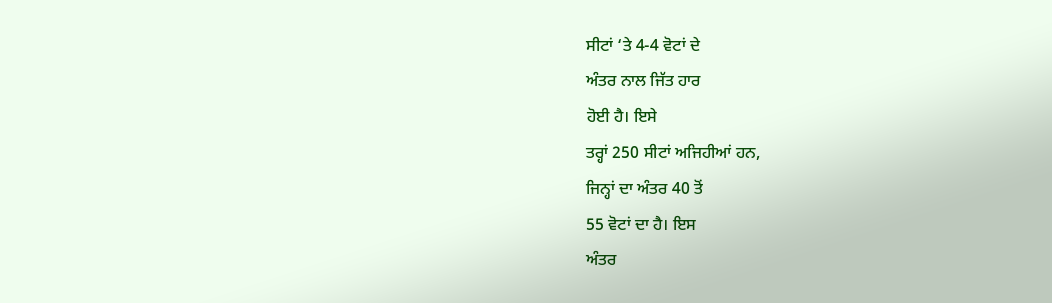ਸੀਟਾਂ ‘ਤੇ 4-4 ਵੋਟਾਂ ਦੇ
ਅੰਤਰ ਨਾਲ ਜਿੱਤ ਹਾਰ
ਹੋਈ ਹੈ। ਇਸੇ
ਤਰ੍ਹਾਂ 250 ਸੀਟਾਂ ਅਜਿਹੀਆਂ ਹਨ,
ਜਿਨ੍ਹਾਂ ਦਾ ਅੰਤਰ 40 ਤੋਂ
55 ਵੋਟਾਂ ਦਾ ਹੈ। ਇਸ
ਅੰਤਰ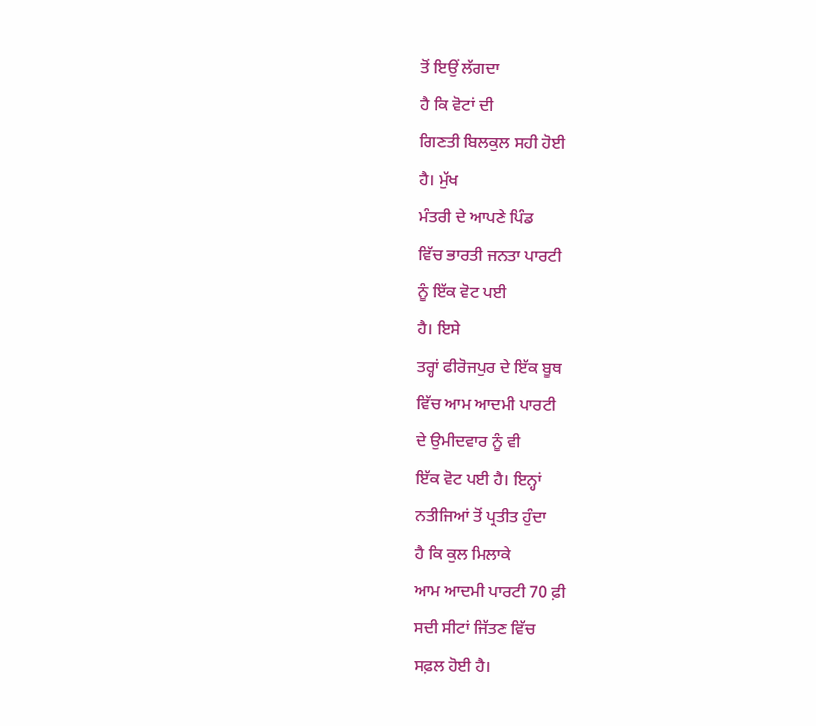ਤੋਂ ਇਉਂ ਲੱਗਦਾ
ਹੈ ਕਿ ਵੋਟਾਂ ਦੀ
ਗਿਣਤੀ ਬਿਲਕੁਲ ਸਹੀ ਹੋਈ
ਹੈ। ਮੁੱਖ
ਮੰਤਰੀ ਦੇ ਆਪਣੇ ਪਿੰਡ
ਵਿੱਚ ਭਾਰਤੀ ਜਨਤਾ ਪਾਰਟੀ
ਨੂੰ ਇੱਕ ਵੋਟ ਪਈ
ਹੈ। ਇਸੇ
ਤਰ੍ਹਾਂ ਫੀਰੋਜਪੁਰ ਦੇ ਇੱਕ ਬੂਥ
ਵਿੱਚ ਆਮ ਆਦਮੀ ਪਾਰਟੀ
ਦੇ ਉਮੀਦਵਾਰ ਨੂੰ ਵੀ
ਇੱਕ ਵੋਟ ਪਈ ਹੈ। ਇਨ੍ਹਾਂ
ਨਤੀਜਿਆਂ ਤੋਂ ਪ੍ਰਤੀਤ ਹੁੰਦਾ
ਹੈ ਕਿ ਕੁਲ ਮਿਲਾਕੇ
ਆਮ ਆਦਮੀ ਪਾਰਟੀ 70 ਫ਼ੀ
ਸਦੀ ਸੀਟਾਂ ਜਿੱਤਣ ਵਿੱਚ
ਸਫ਼ਲ ਹੋਈ ਹੈ।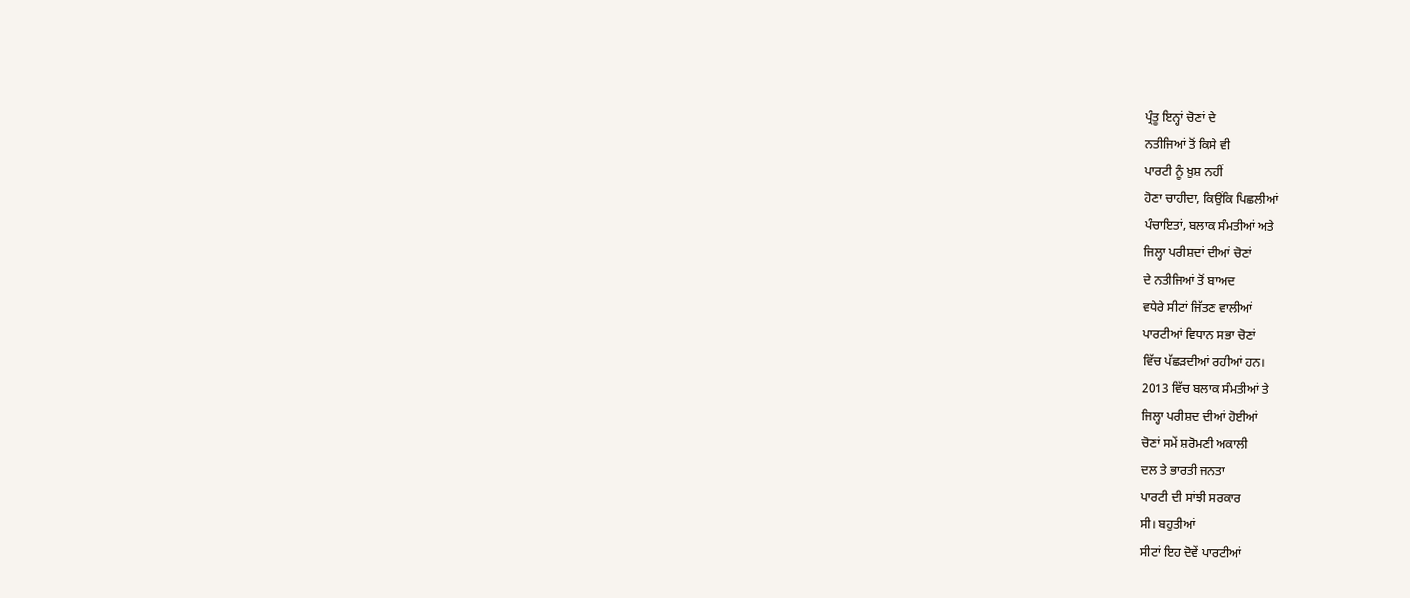ਪ੍ਰੰਤੂ ਇਨ੍ਹਾਂ ਚੋਣਾਂ ਦੇ
ਨਤੀਜਿਆਂ ਤੋਂ ਕਿਸੇ ਵੀ
ਪਾਰਟੀ ਨੂੰ ਖ਼ੁਸ਼ ਨਹੀਂ
ਹੋਣਾ ਚਾਹੀਦਾ, ਕਿਉਂਕਿ ਪਿਛਲੀਆਂ
ਪੰਚਾਇਤਾਂ, ਬਲਾਕ ਸੰਮਤੀਆਂ ਅਤੇ
ਜਿਲ੍ਹਾ ਪਰੀਸ਼ਦਾਂ ਦੀਆਂ ਚੋਣਾਂ
ਦੇ ਨਤੀਜਿਆਂ ਤੋਂ ਬਾਅਦ
ਵਧੇਰੇ ਸੀਟਾਂ ਜਿੱਤਣ ਵਾਲੀਆਂ
ਪਾਰਟੀਆਂ ਵਿਧਾਨ ਸਭਾ ਚੋਣਾਂ
ਵਿੱਚ ਪੱਛੜਦੀਆਂ ਰਹੀਆਂ ਹਨ।
2013 ਵਿੱਚ ਬਲਾਕ ਸੰਮਤੀਆਂ ਤੇ
ਜਿਲ੍ਹਾ ਪਰੀਸ਼ਦ ਦੀਆਂ ਹੋਈਆਂ
ਚੋਣਾਂ ਸਮੇਂ ਸ਼ਰੋਮਣੀ ਅਕਾਲੀ
ਦਲ ਤੇ ਭਾਰਤੀ ਜਨਤਾ
ਪਾਰਟੀ ਦੀ ਸਾਂਝੀ ਸਰਕਾਰ
ਸੀ। ਬਹੁਤੀਆਂ
ਸੀਟਾਂ ਇਹ ਦੋਵੇਂ ਪਾਰਟੀਆਂ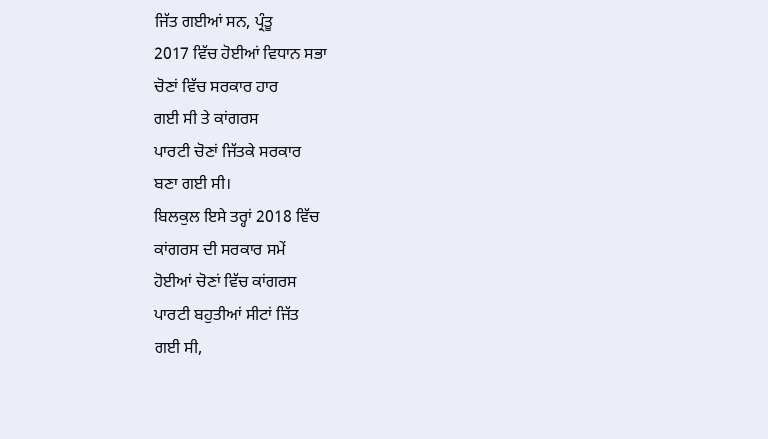ਜਿੱਤ ਗਈਆਂ ਸਨ, ਪ੍ਰੰਤੂ
2017 ਵਿੱਚ ਹੋਈਆਂ ਵਿਧਾਨ ਸਭਾ
ਚੋਣਾਂ ਵਿੱਚ ਸਰਕਾਰ ਹਾਰ
ਗਈ ਸੀ ਤੇ ਕਾਂਗਰਸ
ਪਾਰਟੀ ਚੋਣਾਂ ਜਿੱਤਕੇ ਸਰਕਾਰ
ਬਣਾ ਗਈ ਸੀ।
ਬਿਲਕੁਲ ਇਸੇ ਤਰ੍ਹਾਂ 2018 ਵਿੱਚ
ਕਾਂਗਰਸ ਦੀ ਸਰਕਾਰ ਸਮੇਂ
ਹੋਈਆਂ ਚੋਣਾਂ ਵਿੱਚ ਕਾਂਗਰਸ
ਪਾਰਟੀ ਬਹੁਤੀਆਂ ਸੀਟਾਂ ਜਿੱਤ
ਗਈ ਸੀ,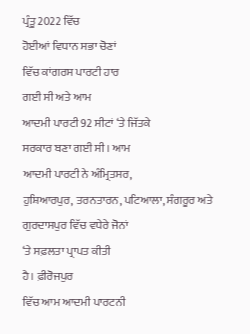ਪ੍ਰੰਤੂ 2022 ਵਿੱਚ
ਹੋਈਆਂ ਵਿਧਾਨ ਸਭਾ ਚੋਣਾਂ
ਵਿੱਚ ਕਾਂਗਰਸ ਪਾਰਟੀ ਹਾਰ
ਗਈ ਸੀ ਅਤੇ ਆਮ
ਆਦਮੀ ਪਾਰਟੀ 92 ਸੀਟਾਂ ‘ਤੇ ਜਿੱਤਕੇ
ਸਰਕਾਰ ਬਣਾ ਗਈ ਸੀ। ਆਮ
ਆਦਮੀ ਪਾਰਟੀ ਨੇ ਅੰਮ੍ਰਿਤਸਰ,
ਹੁਸ਼ਿਆਰਪੁਰ, ਤਰਨਤਾਰਨ, ਪਟਿਆਲਾ, ਸੰਗਰੂਰ ਅਤੇ
ਗੁਰਦਾਸਪੁਰ ਵਿੱਚ ਵਧੇਰੇ ਜੋਨਾਂ
‘ਤੇ ਸਫ਼ਲਤਾ ਪ੍ਰਾਪਤ ਕੀਤੀ
ਹੈ। ਫ਼ੀਰੋਜਪੁਰ
ਵਿੱਚ ਆਮ ਆਦਮੀ ਪਾਰਟਨੀ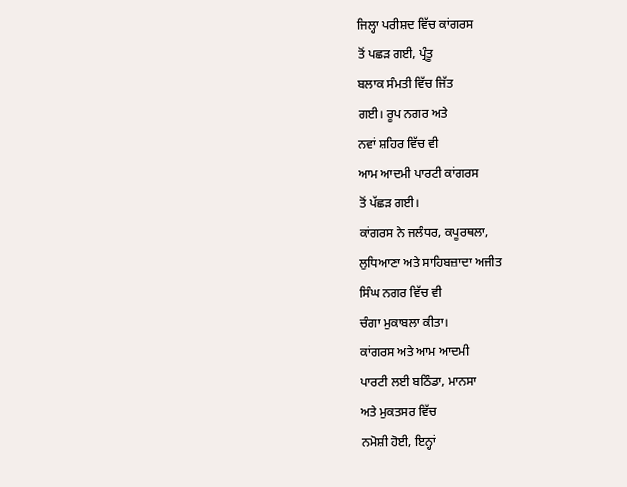ਜਿਲ੍ਹਾ ਪਰੀਸ਼ਦ ਵਿੱਚ ਕਾਂਗਰਸ
ਤੋਂ ਪਛੜ ਗਈ, ਪ੍ਰੰਤੂ
ਬਲਾਕ ਸੰਮਤੀ ਵਿੱਚ ਜਿੱਤ
ਗਈ। ਰੂਪ ਨਗਰ ਅਤੇ
ਨਵਾਂ ਸ਼ਹਿਰ ਵਿੱਚ ਵੀ
ਆਮ ਆਦਮੀ ਪਾਰਟੀ ਕਾਂਗਰਸ
ਤੋਂ ਪੱਛੜ ਗਈ।
ਕਾਂਗਰਸ ਨੇ ਜਲੰਧਰ, ਕਪੂਰਥਲਾ,
ਲੁਧਿਆਣਾ ਅਤੇ ਸਾਹਿਬਜ਼ਾਦਾ ਅਜੀਤ
ਸਿੰਘ ਨਗਰ ਵਿੱਚ ਵੀ
ਚੰਗਾ ਮੁਕਾਬਲਾ ਕੀਤਾ।
ਕਾਂਗਰਸ ਅਤੇ ਆਮ ਆਦਮੀ
ਪਾਰਟੀ ਲਈ ਬਠਿੰਡਾ, ਮਾਨਸਾ
ਅਤੇ ਮੁਕਤਸਰ ਵਿੱਚ
ਨਮੋਸ਼ੀ ਹੋਈ, ਇਨ੍ਹਾਂ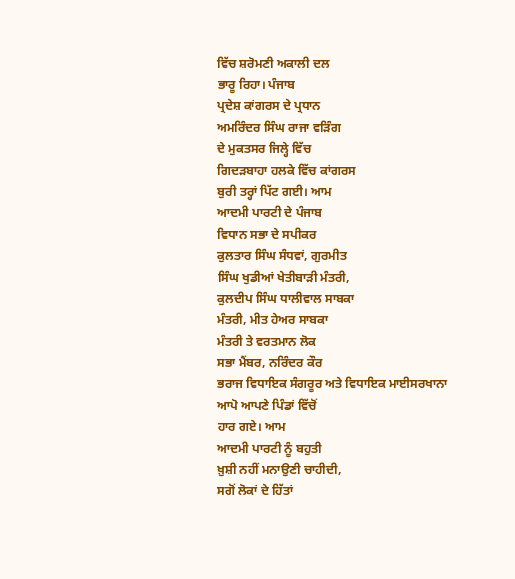ਵਿੱਚ ਸ਼ਰੋਮਣੀ ਅਕਾਲੀ ਦਲ
ਭਾਰੂ ਰਿਹਾ। ਪੰਜਾਬ
ਪ੍ਰਦੇਸ਼ ਕਾਂਗਰਸ ਦੇ ਪ੍ਰਧਾਨ
ਅਮਰਿੰਦਰ ਸਿੰਘ ਰਾਜਾ ਵੜਿੰਗ
ਦੇ ਮੁਕਤਸਰ ਜਿਲ੍ਹੇ ਵਿੱਚ
ਗਿਦੜਬਾਹਾ ਹਲਕੇ ਵਿੱਚ ਕਾਂਗਰਸ
ਬੁਰੀ ਤਰ੍ਹਾਂ ਪਿੱਟ ਗਈ। ਆਮ
ਆਦਮੀ ਪਾਰਟੀ ਦੇ ਪੰਜਾਬ
ਵਿਧਾਨ ਸਭਾ ਦੇ ਸਪੀਕਰ
ਕੁਲਤਾਰ ਸਿੰਘ ਸੰਧਵਾਂ, ਗੁਰਮੀਤ
ਸਿੰਘ ਖੁਡੀਆਂ ਖੇਤੀਬਾੜੀ ਮੰਤਰੀ,
ਕੁਲਦੀਪ ਸਿੰਘ ਧਾਲੀਵਾਲ ਸਾਬਕਾ
ਮੰਤਰੀ, ਮੀਤ ਹੇਅਰ ਸਾਬਕਾ
ਮੰਤਰੀ ਤੇ ਵਰਤਮਾਨ ਲੋਕ
ਸਭਾ ਮੈਂਬਰ, ਨਰਿੰਦਰ ਕੌਰ
ਭਰਾਜ ਵਿਧਾਇਕ ਸੰਗਰੂਰ ਅਤੇ ਵਿਧਾਇਕ ਮਾਈਸਰਖਾਨਾ
ਆਪੋ ਆਪਣੇ ਪਿੰਡਾਂ ਵਿੱਚੋਂ
ਹਾਰ ਗਏ। ਆਮ
ਆਦਮੀ ਪਾਰਟੀ ਨੂੰ ਬਹੁਤੀ
ਖ਼ੁਸ਼ੀ ਨਹੀਂ ਮਨਾਉਣੀ ਚਾਹੀਦੀ,
ਸਗੋਂ ਲੋਕਾਂ ਦੇ ਹਿੱਤਾਂ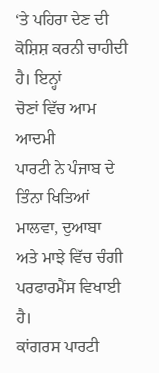‘ਤੇ ਪਹਿਰਾ ਦੇਣ ਦੀ
ਕੋਸ਼ਿਸ਼ ਕਰਨੀ ਚਾਹੀਦੀ ਹੈ। ਇਨ੍ਹਾਂ
ਚੋਣਾਂ ਵਿੱਚ ਆਮ ਆਦਮੀ
ਪਾਰਟੀ ਨੇ ਪੰਜਾਬ ਦੇ
ਤਿੰਨਾ ਖਿਤਿਆਂ ਮਾਲਵਾ, ਦੁਆਬਾ
ਅਤੇ ਮਾਝੇ ਵਿੱਚ ਚੰਗੀ
ਪਰਫਾਰਮੈਂਸ ਵਿਖਾਈ ਹੈ।
ਕਾਂਗਰਸ ਪਾਰਟੀ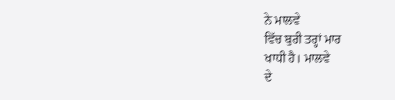ਨੇ ਮਾਲਵੇ
ਵਿੱਚ ਬੁਰੀ ਤਰ੍ਹਾਂ ਮਾਰ
ਖਾਧੀ ਹੈ। ਮਾਲਵੇ
ਦੇ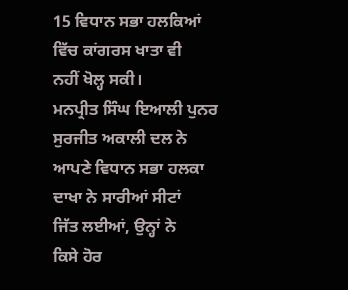15 ਵਿਧਾਨ ਸਭਾ ਹਲਕਿਆਂ
ਵਿੱਚ ਕਾਂਗਰਸ ਖਾਤਾ ਵੀ
ਨਹੀਂ ਖੋਲ੍ਹ ਸਕੀ।
ਮਨਪ੍ਰੀਤ ਸਿੰਘ ਇਆਲੀ ਪੁਨਰ
ਸੁਰਜੀਤ ਅਕਾਲੀ ਦਲ ਨੇ
ਆਪਣੇ ਵਿਧਾਨ ਸਭਾ ਹਲਕਾ
ਦਾਖਾ ਨੇ ਸਾਰੀਆਂ ਸੀਟਾਂ
ਜਿੱਤ ਲਈਆਂ, ਉਨ੍ਹਾਂ ਨੇ
ਕਿਸੇ ਹੋਰ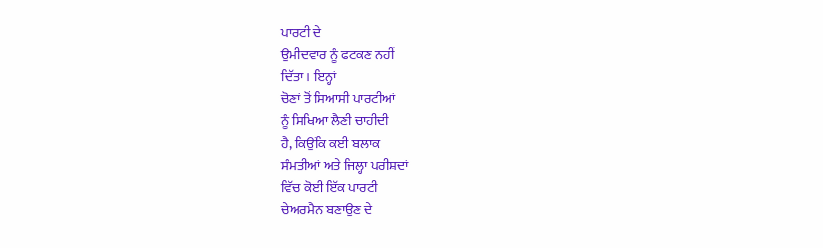ਪਾਰਟੀ ਦੇ
ਉਮੀਦਵਾਰ ਨੂੰ ਫਟਕਣ ਨਹੀਂ
ਦਿੱਤਾ। ਇਨ੍ਹਾਂ
ਚੋਣਾਂ ਤੋਂ ਸਿਆਸੀ ਪਾਰਟੀਆਂ
ਨੂੰ ਸਿਖਿਆ ਲੈਣੀ ਚਾਹੀਦੀ
ਹੈ, ਕਿਉਂਕਿ ਕਈ ਬਲਾਕ
ਸੰਮਤੀਆਂ ਅਤੇ ਜਿਲ੍ਹਾ ਪਰੀਸ਼ਦਾਂ
ਵਿੱਚ ਕੋਈ ਇੱਕ ਪਾਰਟੀ
ਚੇਅਰਮੈਨ ਬਣਾਉਣ ਦੇ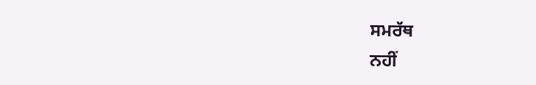ਸਮਰੱਥ
ਨਹੀਂ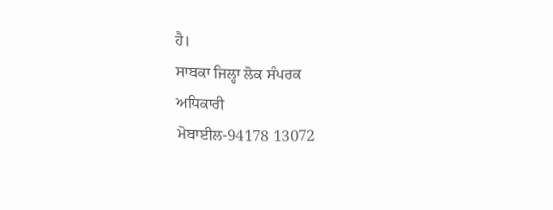ਹੈ।
ਸਾਬਕਾ ਜਿਲ੍ਹਾ ਲੋਕ ਸੰਪਰਕ
ਅਧਿਕਾਰੀ
ਮੋਬਾਈਲ-94178 13072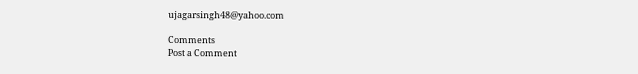ujagarsingh48@yahoo.com

Comments
Post a Comment